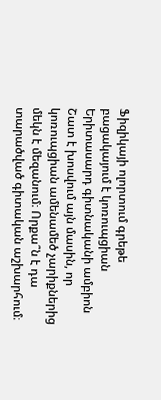Ֆիզիկայի ոլորտում գրեթե բացակայում է կոռուպցիան
Երիտասարդ գիտնականի ամբիոն
Շատ է խոսվում այն մասին, որ կոռուպցիան ամենամեծ չարիքներից մեկն է մեզանում։ Որքա՞ն է դա տարածված գիտական աշխարհում։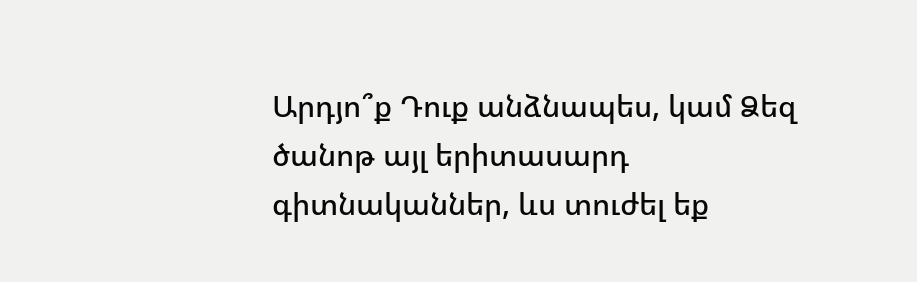Արդյո՞ք Դուք անձնապես, կամ Ձեզ ծանոթ այլ երիտասարդ գիտնականներ, ևս տուժել եք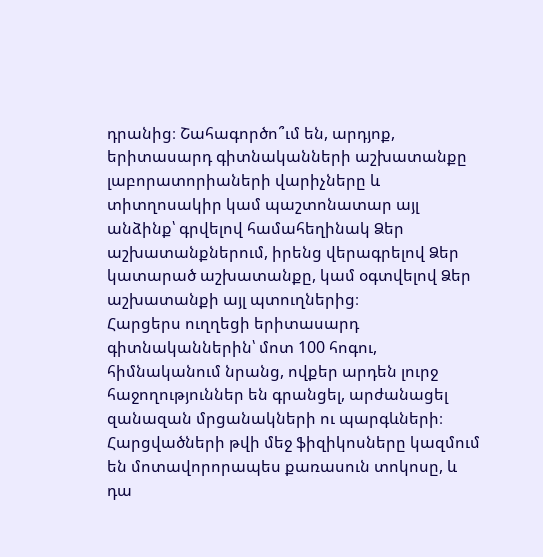դրանից։ Շահագործո՞ւմ են, արդյոք, երիտասարդ գիտնականների աշխատանքը լաբորատորիաների վարիչները և տիտղոսակիր կամ պաշտոնատար այլ անձինք՝ գրվելով համահեղինակ Ձեր աշխատանքներում, իրենց վերագրելով Ձեր կատարած աշխատանքը, կամ օգտվելով Ձեր աշխատանքի այլ պտուղներից։
Հարցերս ուղղեցի երիտասարդ գիտնականներին՝ մոտ 100 հոգու, հիմնականում նրանց, ովքեր արդեն լուրջ հաջողություններ են գրանցել, արժանացել զանազան մրցանակների ու պարգևների։ Հարցվածների թվի մեջ ֆիզիկոսները կազմում են մոտավորորապես քառասուն տոկոսը, և դա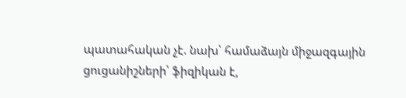պատահական չէ. նախ՝ համաձայն միջազգային ցուցանիշների՝ ֆիզիկան է,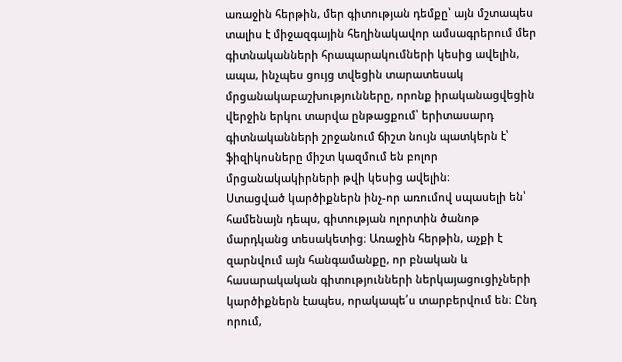առաջին հերթին, մեր գիտության դեմքը՝ այն մշտապես տալիս է միջազգային հեղինակավոր ամսագրերում մեր գիտնականների հրապարակումների կեսից ավելին, ապա, ինչպես ցույց տվեցին տարատեսակ մրցանակաբաշխությունները, որոնք իրականացվեցին վերջին երկու տարվա ընթացքում՝ երիտասարդ գիտնականների շրջանում ճիշտ նույն պատկերն է՝ ֆիզիկոսները միշտ կազմում են բոլոր մրցանակակիրների թվի կեսից ավելին։
Ստացված կարծիքներն ինչ-որ առումով սպասելի են՝ համենայն դեպս, գիտության ոլորտին ծանոթ մարդկանց տեսակետից։ Առաջին հերթին, աչքի է զարնվում այն հանգամանքը, որ բնական և հասարակական գիտությունների ներկայացուցիչների կարծիքներն էապես, որակապե՛ս տարբերվում են։ Ընդ որում,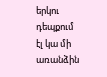երկու դեպքում էլ կա մի առանձին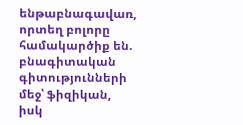ենթաբնագավառ, որտեղ բոլորը համակարծիք են. բնագիտական գիտությունների մեջ՝ ֆիզիկան, իսկ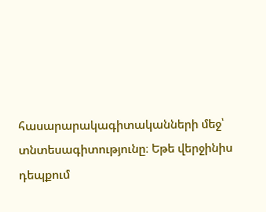հասարարակագիտականների մեջ՝ տնտեսագիտությունը։ Եթե վերջինիս դեպքում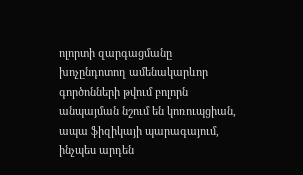ոլորտի զարգացմանը խոչընդոտող ամենակարևոր գործոնների թվում բոլորն անպայման նշում են կոռուպցիան, ապա ֆիզիկայի պարագայում, ինչպես արդեն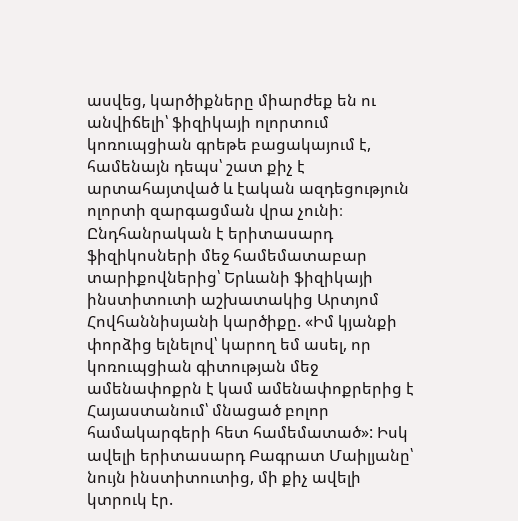ասվեց, կարծիքները միարժեք են ու անվիճելի՝ ֆիզիկայի ոլորտում կոռուպցիան գրեթե բացակայում է, համենայն դեպս՝ շատ քիչ է արտահայտված և էական ազդեցություն ոլորտի զարգացման վրա չունի։
Ընդհանրական է երիտասարդ ֆիզիկոսների մեջ համեմատաբար տարիքովներից՝ Երևանի ֆիզիկայի ինստիտուտի աշխատակից Արտյոմ Հովհաննիսյանի կարծիքը. «Իմ կյանքի փորձից ելնելով՝ կարող եմ ասել, որ կոռուպցիան գիտության մեջ ամենափոքրն է կամ ամենափոքրերից է Հայաստանում՝ մնացած բոլոր համակարգերի հետ համեմատած»: Իսկ ավելի երիտասարդ Բագրատ Մաիլյանը՝ նույն ինստիտուտից, մի քիչ ավելի կտրուկ էր.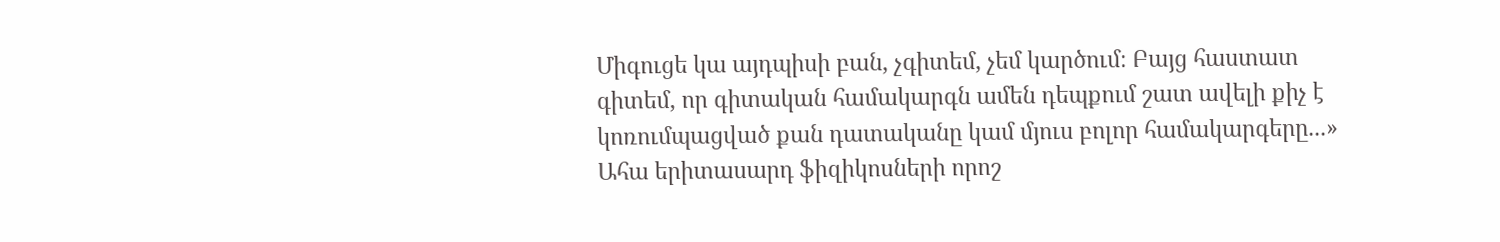Միգուցե կա այդպիսի բան, չգիտեմ, չեմ կարծում։ Բայց հաստատ գիտեմ, որ գիտական համակարգն ամեն դեպքում շատ ավելի քիչ է կոռումպացված քան դատականը կամ մյուս բոլոր համակարգերը...»
Ահա երիտասարդ ֆիզիկոսների որոշ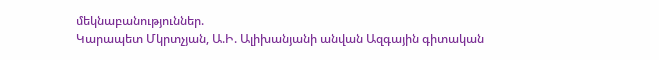մեկնաբանություններ.
Կարապետ Մկրտչյան, Ա.Ի. Ալիխանյանի անվան Ազգային գիտական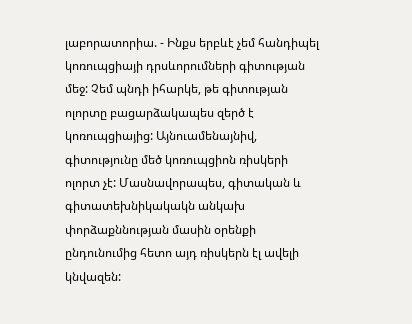լաբորատորիա. - Ինքս երբևէ չեմ հանդիպել կոռուպցիայի դրսևորումների գիտության մեջ: Չեմ պնդի իհարկե, թե գիտության ոլորտը բացարձակապես զերծ է կոռուպցիայից: Այնուամենայնիվ, գիտությունը մեծ կոռուպցիոն ռիսկերի ոլորտ չէ: Մասնավորապես, գիտական և գիտատեխնիկակակն անկախ փորձաքննության մասին օրենքի ընդունումից հետո այդ ռիսկերն էլ ավելի կնվազեն: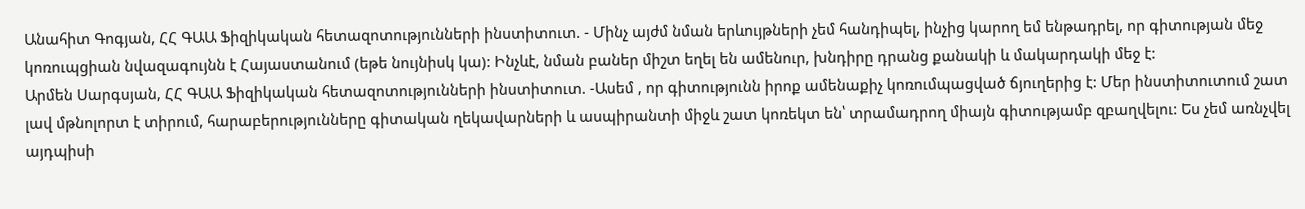Անահիտ Գոգյան, ՀՀ ԳԱԱ Ֆիզիկական հետազոտությունների ինստիտուտ. - Մինչ այժմ նման երևույթների չեմ հանդիպել, ինչից կարող եմ ենթադրել, որ գիտության մեջ կոռուպցիան նվազագույնն է Հայաստանում (եթե նույնիսկ կա): Ինչևէ, նման բաներ միշտ եղել են ամենուր, խնդիրը դրանց քանակի և մակարդակի մեջ է:
Արմեն Սարգսյան, ՀՀ ԳԱԱ Ֆիզիկական հետազոտությունների ինստիտուտ. -Ասեմ , որ գիտությունն իրոք ամենաքիչ կոռումպացված ճյուղերից է: Մեր ինստիտուտում շատ լավ մթնոլորտ է տիրում, հարաբերությունները գիտական ղեկավարների և ասպիրանտի միջև շատ կոռեկտ են՝ տրամադրող միայն գիտությամբ զբաղվելու: Ես չեմ առնչվել այդպիսի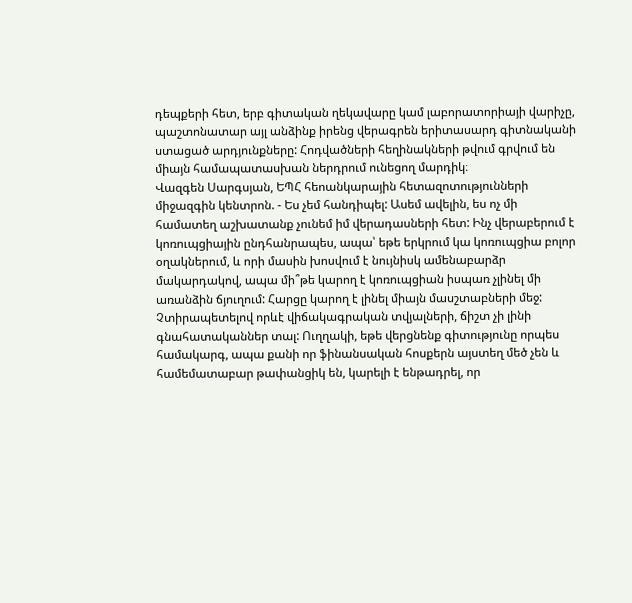դեպքերի հետ, երբ գիտական ղեկավարը կամ լաբորատորիայի վարիչը, պաշտոնատար այլ անձինք իրենց վերագրեն երիտասարդ գիտնականի ստացած արդյունքները: Հոդվածների հեղինակների թվում գրվում են միայն համապատասխան ներդրում ունեցող մարդիկ։
Վազգեն Սարգսյան, ԵՊՀ հեոանկարային հետազոտությունների միջազգին կենտրոն. - Ես չեմ հանդիպել: Ասեմ ավելին, ես ոչ մի համատեղ աշխատանք չունեմ իմ վերադասների հետ: Ինչ վերաբերում է կոռուպցիային ընդհանրապես, ապա՝ եթե երկրում կա կոռուպցիա բոլոր օղակներում, և որի մասին խոսվում է նույնիսկ ամենաբարձր մակարդակով, ապա մի՞թե կարող է կոռուպցիան իսպառ չլինել մի առանձին ճյուղում: Հարցը կարող է լինել միայն մասշտաբների մեջ: Չտիրապետելով որևէ վիճակագրական տվյալների, ճիշտ չի լինի գնահատականներ տալ: Ուղղակի, եթե վերցնենք գիտությունը որպես համակարգ, ապա քանի որ ֆինանսական հոսքերն այստեղ մեծ չեն և համեմատաբար թափանցիկ են, կարելի է ենթադրել, որ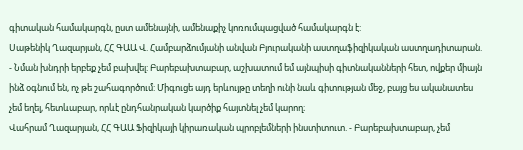գիտական համակարգն, ըստ ամենայնի, ամենաքիչ կոռումպացված համակարգն է:
Սաթենիկ Ղազարյան, ՀՀ ԳԱԱ Վ. Համբարձումյանի անվան Բյուրականի աստղաֆիզիկական աստղադիտարան. - Նման խնդրի երբեք չեմ բախվել: Բարեբախտաբար, աշխատում եմ այնպիսի գիտնականների հետ, ովքեր միայն ինձ օգնում են, ոչ թե շահագործում: Միգուցե այդ երևույթը տեղի ունի նաև գիտության մեջ, բայց ես ականատես չեմ եղել, հետևաբար, որևէ ընդհանրական կարծիք հայտնել չեմ կարող։
Վահրամ Ղազարյան, ՀՀ ԳԱԱ Ֆիզիկայի կիրառական պրոբլեմների ինստիտուտ. - Բարեբախտաբար, չեմ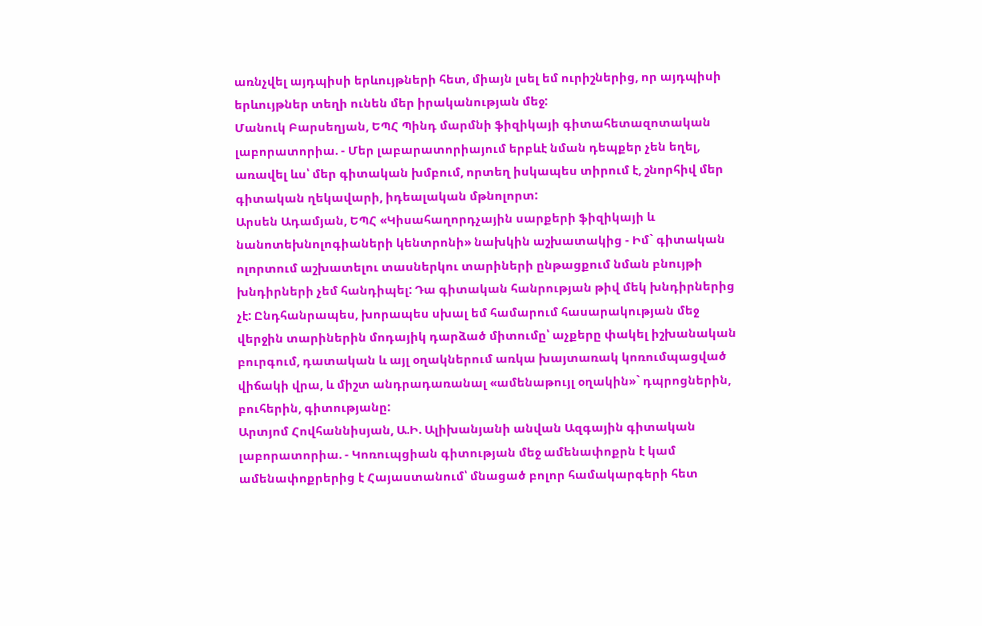առնչվել այդպիսի երևույթների հետ, միայն լսել եմ ուրիշներից, որ այդպիսի երևույթներ տեղի ունեն մեր իրականության մեջ:
Մանուկ Բարսեղյան, ԵՊՀ Պինդ մարմնի ֆիզիկայի գիտահետազոտական լաբորատորիա. - Մեր լաբարատորիայում երբևէ նման դեպքեր չեն եղել, առավել ևս՝ մեր գիտական խմբում, որտեղ իսկապես տիրում է, շնորհիվ մեր գիտական ղեկավարի, իդեալական մթնոլորտ:
Արսեն Ադամյան, ԵՊՀ «Կիսահաղորդչային սարքերի ֆիզիկայի և նանոտեխնոլոգիաների կենտրոնի» նախկին աշխատակից - Իմ` գիտական ոլորտում աշխատելու տասներկու տարիների ընթացքում նման բնույթի խնդիրների չեմ հանդիպել: Դա գիտական հանրության թիվ մեկ խնդիրներից չէ: Ընդհանրապես, խորապես սխալ եմ համարում հասարակության մեջ վերջին տարիներին մոդայիկ դարձած միտումը՝ աչքերը փակել իշխանական բուրգում, դատական և այլ օղակներում առկա խայտառակ կոռումպացված վիճակի վրա, և միշտ անդրադառանալ «ամենաթույլ օղակին»` դպրոցներին, բուհերին, գիտությանը:
Արտյոմ Հովհաննիսյան, Ա.Ի. Ալիխանյանի անվան Ազգային գիտական լաբորատորիա. - Կոռուպցիան գիտության մեջ ամենափոքրն է կամ ամենափոքրերից է Հայաստանում՝ մնացած բոլոր համակարգերի հետ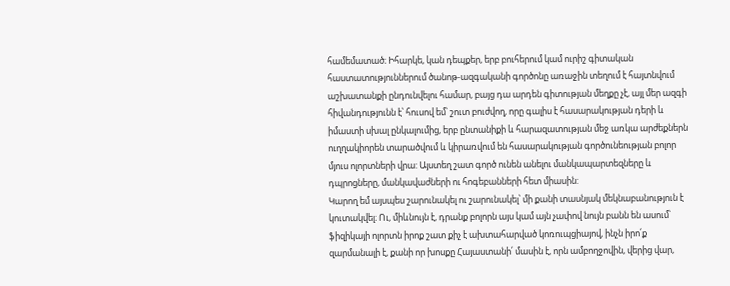համեմատած։ Իհարկե, կան դեպքեր, երբ բուհերում կամ ուրիշ գիտական հաստատություններում ծանոթ-ազգականի գործոնը առաջին տեղում է հայտնվում աշխատանքի ընդունվելու համար, բայց դա արդեն գիտության մեղքը չէ, այլ մեր ազգի հիվանդությունն է՝ հուսով եմ՝ շուտ բուժվող, որը գալիս է հասարակության դերի և իմաստի սխալ ընկալումից, երբ ընտանիքի և հարազատության մեջ առկա արժեքներն ուղղակիորեն տարածվում և կիրառվում են հասարակության գործունեության բոլոր մյուս ոլորտների վրա: Այստեղ շատ գործ ունեն անելու մանկապարտեզները և դպրոցները, մանկավաժների ու հոգեբանների հետ միասին:
Կարող եմ այսպես շարունակել ու շարունակել՝ մի քանի տասնյակ մեկնաբանություն է կուտակվել։ Ու, միևնույն է, դրանք բոլորն այս կամ այն չափով նույն բանն են ասում՝ ֆիզիկայի ոլորտն իրոք շատ քիչ է ախտահարված կոռուպցիայով, ինչն իրո՛ք զարմանալի է, քանի որ խոսքը Հայաստանի՛ մասին է, որն ամբողջովին, վերից վար,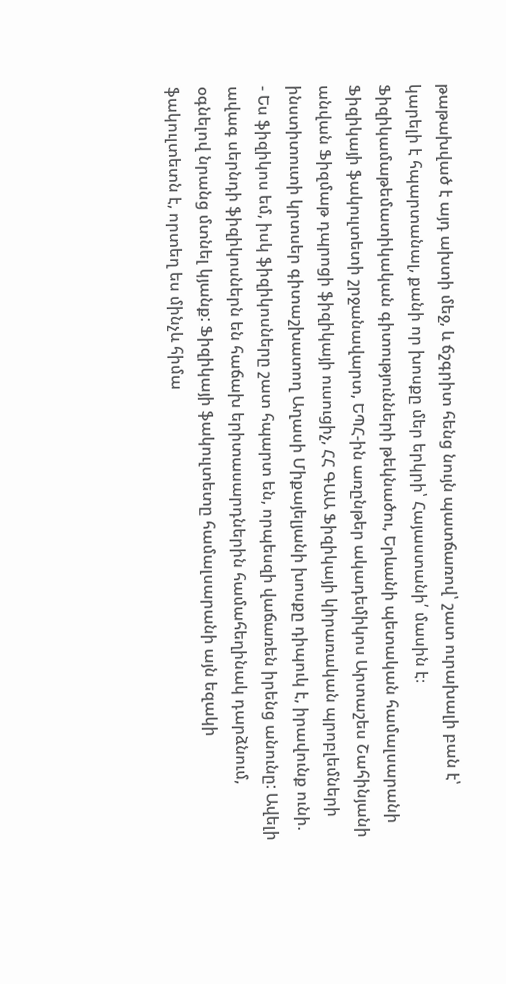թաթախված է այդ ախտի մեջ, և ճշգրիտ հենց նույն պատճառով՝ շատ ուրախալի բան է՝ կարելի է հպարտանալ, քանի որ խոսքը մեր երկրի՝ Հայաստանի՛ մասին է։
Ֆիզիկամաթեմատիկական գիտությունների թեկնածու, Երևանի պետական համալսարանի Ֆիզիկայի ֆակուլտետի շրջանավարտ, ԵՊՀ-ին առընթեր ակադեմիկոս Արտաշես Շահինյանի անվան Ֆիզմաթ դպրոցի ֆիզիկայի ուսուցիչ, ՀՀ ԳԱԱ Ֆիզիկայի կիրառական պրոբլեմների ինստիտուտի կրտսեր գիտաշխատող Աղասի Միքայելյանի խոսքը դիպուկ է, իրավունք ունի.
- Ես ֆիզիկոս եմ, իսկ ֆիզիկոսները շատ հպարտ են, որպեսզի վաճառեն իրենց անունը: Ավելի ավագ սերնդի ֆիզիկոսներն են հաճախ երիտասարդներին համահեղինակ դարձնում, օգնելով նրանց մտնել կյանք: Ֆիզիկայի ֆակուլտետը համալսարանի այն եզակի ֆակուլտետն է, որտեղ ես մինչև հիմա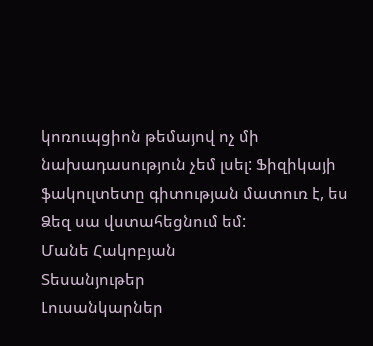կոռուպցիոն թեմայով ոչ մի նախադասություն չեմ լսել: Ֆիզիկայի ֆակուլտետը գիտության մատուռ է, ես Ձեզ սա վստահեցնում եմ:
Մանե Հակոբյան
Տեսանյութեր
Լուսանկարներ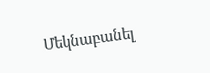Մեկնաբանել